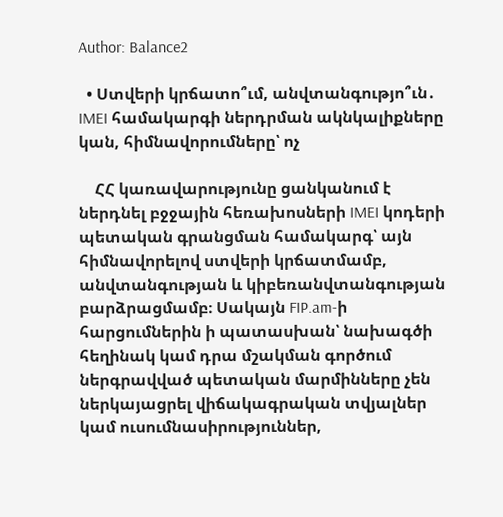Author: Balance2

  • Ստվերի կրճատո՞ւմ, անվտանգությո՞ւն․ IMEI համակարգի ներդրման ակնկալիքները կան, հիմնավորումները՝ ոչ

    ՀՀ կառավարությունը ցանկանում է ներդնել բջջային հեռախոսների IMEI կոդերի պետական գրանցման համակարգ՝ այն հիմնավորելով ստվերի կրճատմամբ, անվտանգության և կիբեռանվտանգության բարձրացմամբ։ Սակայն FIP.am-ի հարցումներին ի պատասխան՝ նախագծի հեղինակ կամ դրա մշակման գործում ներգրավված պետական մարմինները չեն ներկայացրել վիճակագրական տվյալներ կամ ուսումնասիրություններ,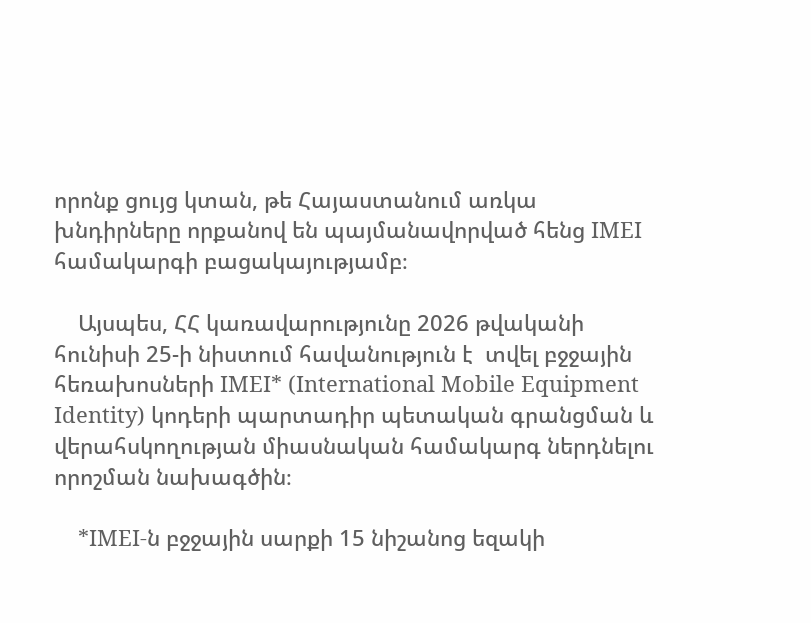որոնք ցույց կտան, թե Հայաստանում առկա խնդիրները որքանով են պայմանավորված հենց IMEI համակարգի բացակայությամբ։

    Այսպես, ՀՀ կառավարությունը 2026 թվականի հունիսի 25-ի նիստում հավանություն է  տվել բջջային հեռախոսների IMEI* (International Mobile Equipment Identity) կոդերի պարտադիր պետական գրանցման և վերահսկողության միասնական համակարգ ներդնելու որոշման նախագծին։

    *IMEI-ն բջջային սարքի 15 նիշանոց եզակի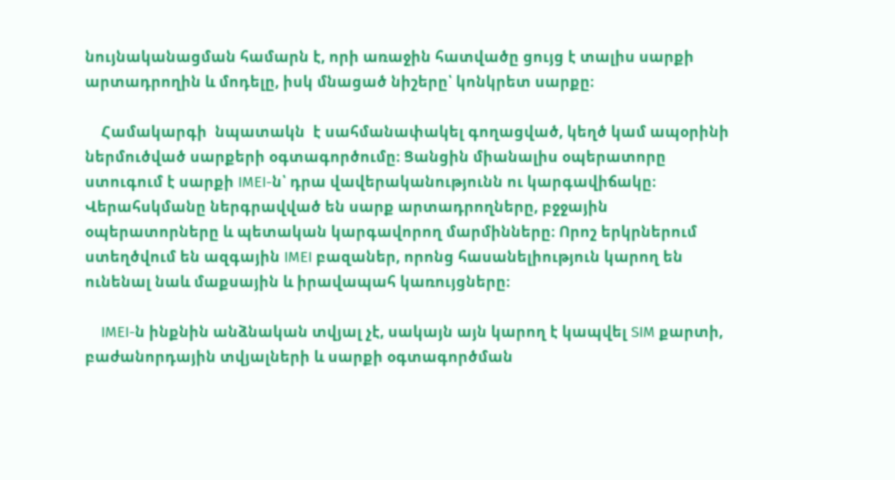նույնականացման համարն է, որի առաջին հատվածը ցույց է տալիս սարքի արտադրողին և մոդելը, իսկ մնացած նիշերը՝ կոնկրետ սարքը։

    Համակարգի  նպատակն  է սահմանափակել գողացված, կեղծ կամ ապօրինի ներմուծված սարքերի օգտագործումը։ Ցանցին միանալիս օպերատորը ստուգում է սարքի IMEI-ն՝ դրա վավերականությունն ու կարգավիճակը։ Վերահսկմանը ներգրավված են սարք արտադրողները, բջջային օպերատորները և պետական կարգավորող մարմինները։ Որոշ երկրներում ստեղծվում են ազգային IMEI բազաներ, որոնց հասանելիություն կարող են ունենալ նաև մաքսային և իրավապահ կառույցները։

    IMEI-ն ինքնին անձնական տվյալ չէ, սակայն այն կարող է կապվել SIM քարտի, բաժանորդային տվյալների և սարքի օգտագործման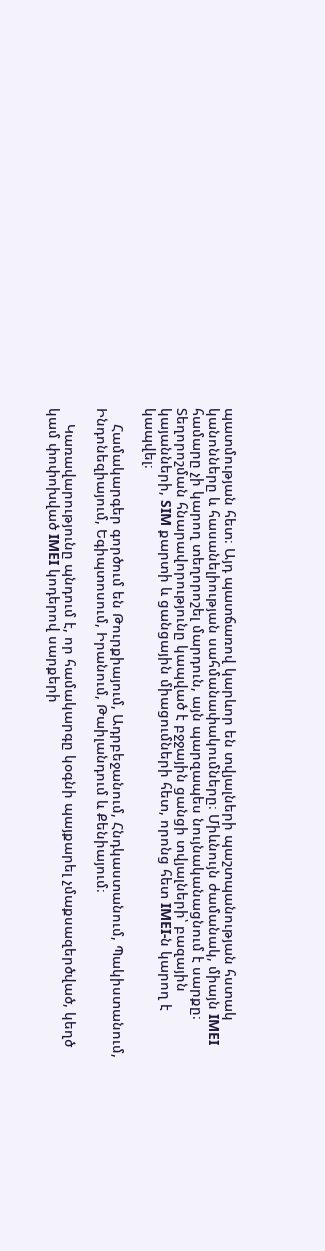պատմության հետ։ Այդ պատճառով կարևոր են տվյալների պաշտպանության հստակ կանոնները և հասանելիության սահմանափակումները։ Միևնույն ժամանակ, միայն IMEI համարը չի կարող տեղորոշել մարդուն, այն պարզապես նույնականացնում է սարքը։ Տեղորոշման հնարավորությունը կապված է բջջային ցանցի տվյալների՝ բազային կայանների, SIM քարտի և ցանցային միացումների հետ, որոնց հետ IMEI-ն կարող է կապվել։

    Համակարգեր գործում են Թուրքիայում, Ադրբեջանում, Հնդկաստանում, Պակիստանում, Ինդոնեզիայում, Եգիպտոսում, Իրանում, Թաիլանդում և Քենիայում։

    Կառավարությունը պնդում է, որ համակարգը կօգնի պայքարել չմաքսազերծված, կեղծ կամ փոփոխված IMEI կոդերով սարքերի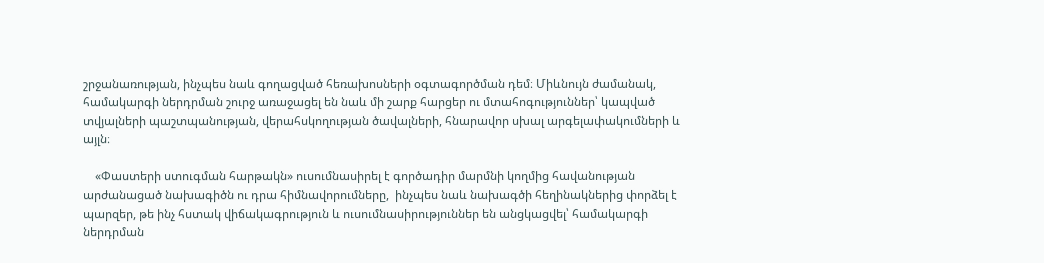շրջանառության, ինչպես նաև գողացված հեռախոսների օգտագործման դեմ։ Միևնույն ժամանակ, համակարգի ներդրման շուրջ առաջացել են նաև մի շարք հարցեր ու մտահոգություններ՝ կապված տվյալների պաշտպանության, վերահսկողության ծավալների, հնարավոր սխալ արգելափակումների և այլն։

    «Փաստերի ստուգման հարթակն» ուսումնասիրել է գործադիր մարմնի կողմից հավանության արժանացած նախագիծն ու դրա հիմնավորումները,  ինչպես նաև նախագծի հեղինակներից փորձել է պարզեր, թե ինչ հստակ վիճակագրություն և ուսումնասիրություններ են անցկացվել՝ համակարգի ներդրման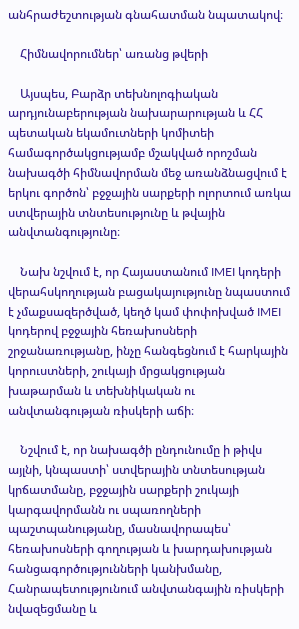անհրաժեշտության գնահատման նպատակով։

    Հիմնավորումներ՝ առանց թվերի

    Այսպես, Բարձր տեխնոլոգիական արդյունաբերության նախարարության և ՀՀ պետական եկամուտների կոմիտեի համագործակցությամբ մշակված որոշման նախագծի հիմնավորման մեջ առանձնացվում է երկու գործոն՝ բջջային սարքերի ոլորտում առկա ստվերային տնտեսությունը և թվային անվտանգությունը։

    Նախ նշվում է, որ Հայաստանում IMEI կոդերի վերահսկողության բացակայությունը նպաստում է չմաքսազերծված, կեղծ կամ փոփոխված IMEI կոդերով բջջային հեռախոսների շրջանառությանը, ինչը հանգեցնում է հարկային կորուստների, շուկայի մրցակցության խաթարման և տեխնիկական ու անվտանգության ռիսկերի աճի։

    Նշվում է, որ նախագծի ընդունումը ի թիվս այլնի, կնպաստի՝ ստվերային տնտեսության կրճատմանը, բջջային սարքերի շուկայի կարգավորմանն ու սպառողների պաշտպանությանը, մասնավորապես՝ հեռախոսների գողության և խարդախության հանցագործությունների կանխմանը, Հանրապետությունում անվտանգային ռիսկերի նվազեցմանը և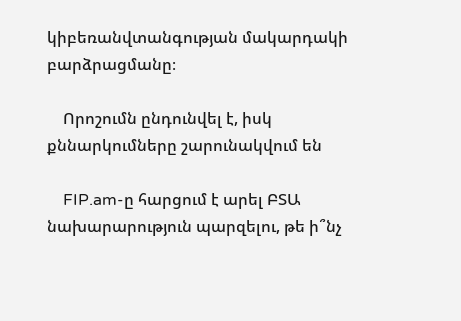կիբեռանվտանգության մակարդակի բարձրացմանը։

    Որոշումն ընդունվել է, իսկ քննարկումները շարունակվում են

    FIP.am-ը հարցում է արել ԲՏԱ նախարարություն պարզելու, թե ի՞նչ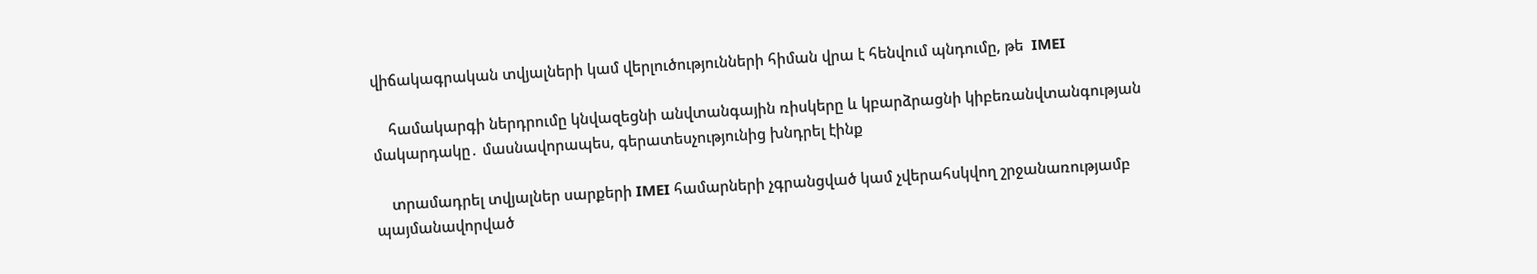վիճակագրական տվյալների կամ վերլուծությունների հիման վրա է հենվում պնդումը, թե  IMEI

    համակարգի ներդրումը կնվազեցնի անվտանգային ռիսկերը և կբարձրացնի կիբեռանվտանգության մակարդակը․ մասնավորապես, գերատեսչությունից խնդրել էինք

    տրամադրել տվյալներ սարքերի IMEI համարների չգրանցված կամ չվերահսկվող շրջանառությամբ պայմանավորված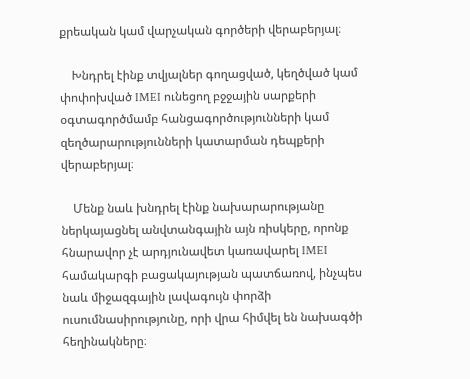քրեական կամ վարչական գործերի վերաբերյալ։

    Խնդրել էինք տվյալներ գողացված, կեղծված կամ փոփոխված IMEI ունեցող բջջային սարքերի օգտագործմամբ հանցագործությունների կամ զեղծարարությունների կատարման դեպքերի վերաբերյալ։

    Մենք նաև խնդրել էինք նախարարությանը ներկայացնել անվտանգային այն ռիսկերը, որոնք հնարավոր չէ արդյունավետ կառավարել IMEI համակարգի բացակայության պատճառով, ինչպես նաև միջազգային լավագույն փորձի ուսումնասիրությունը, որի վրա հիմվել են նախագծի հեղինակները։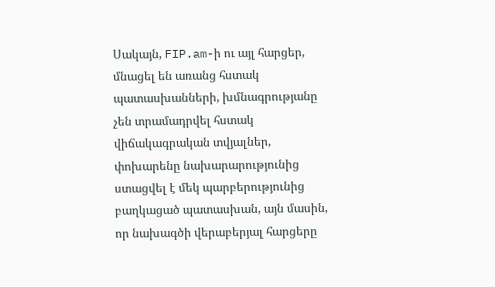Սակայն, FIP.am-ի ու այլ հարցեր, մնացել են առանց հստակ պատասխանների, խմնագրությանը չեն տրամադրվել հստակ վիճակագրական տվյալներ, փոխարենը նախարարությունից ստացվել է մեկ պարբերությունից բաղկացած պատասխան, այն մասին, որ նախագծի վերաբերյալ հարցերը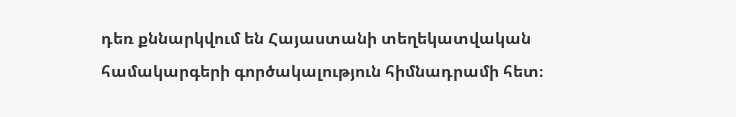դեռ քննարկվում են Հայաստանի տեղեկատվական համակարգերի գործակալություն հիմնադրամի հետ։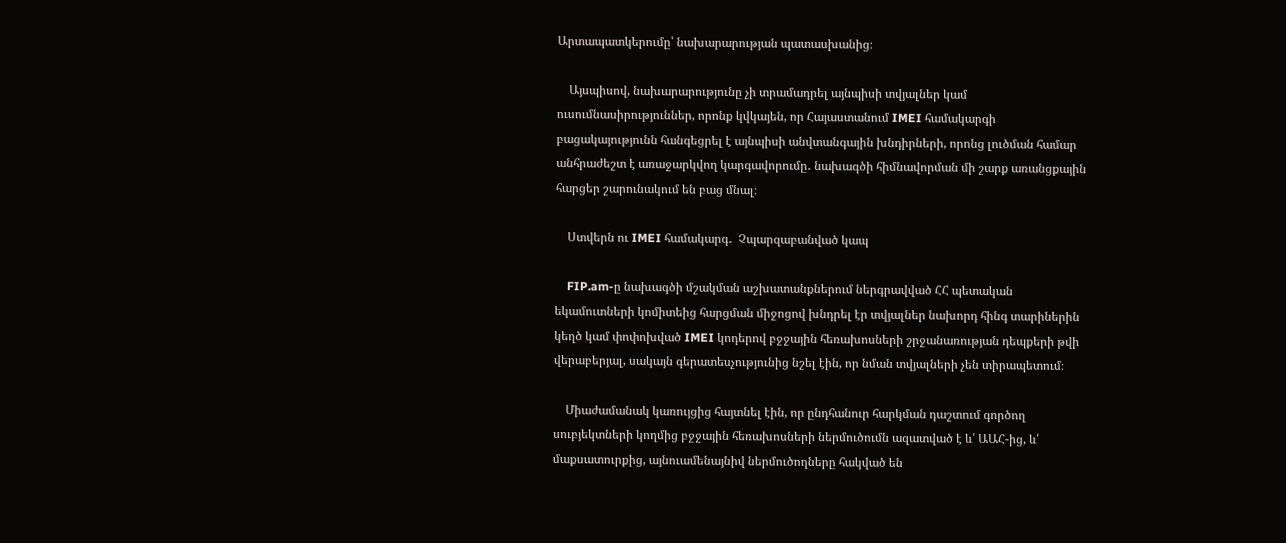Արտապատկերումը՝ նախարարության պատասխանից։

    Այսպիսով, նախարարությունը չի տրամադրել այնպիսի տվյալներ կամ ուսումնասիրություններ, որոնք կվկայեն, որ Հայաստանում IMEI համակարգի բացակայությունն հանգեցրել է այնպիսի անվտանգային խնդիրների, որոնց լուծման համար անհրաժեշտ է առաջարկվող կարգավորումը․ նախագծի հիմնավորման մի շարք առանցքային հարցեր շարունակում են բաց մնալ։

    Ստվերն ու IMEI համակարգ․  Չպարզաբանված կապ

    FIP.am-ը նախագծի մշակման աշխատանքներում ներգրավված ՀՀ պետական եկամուտների կոմիտեից հարցման միջոցով խնդրել էր տվյալներ նախորդ հինգ տարիներին կեղծ կամ փոփոխված IMEI կոդերով բջջային հեռախոսների շրջանառության դեպքերի թվի վերաբերյալ, սակայն գերատեսչությունից նշել էին, որ նման տվյալների չեն տիրապետում։

    Միաժամանակ կառույցից հայտնել էին, որ ընդհանուր հարկման դաշտում գործող սուբյեկտների կողմից բջջային հեռախոսների ներմուծումն ազատված է և՛ ԱԱՀ-ից, և՛ մաքսատուրքից, այնուամենայնիվ ներմուծողները հակված են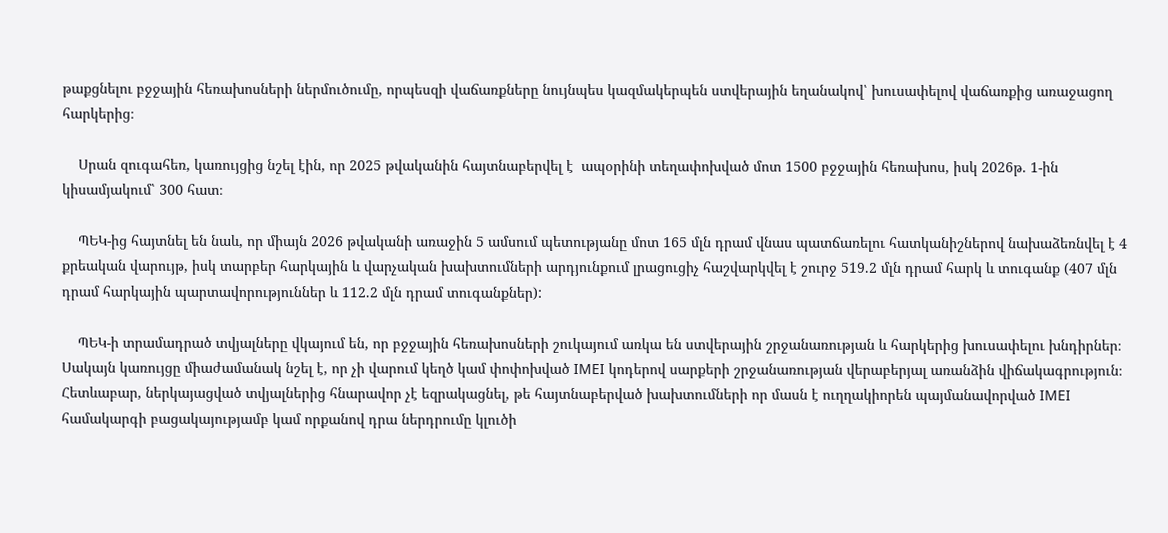թաքցնելու բջջային հեռախոսների ներմուծումը, որպեսզի վաճառքները նույնպես կազմակերպեն ստվերային եղանակով՝ խուսափելով վաճառքից առաջացող հարկերից։

    Սրան զուգահեռ, կառույցից նշել էին, որ 2025 թվականին հայտնաբերվել է  ապօրինի տեղափոխված մոտ 1500 բջջային հեռախոս, իսկ 2026թ. 1-ին կիսամյակում՝ 300 հատ։

    ՊԵԿ-ից հայտնել են նաև, որ միայն 2026 թվականի առաջին 5 ամսում պետությանը մոտ 165 մլն դրամ վնաս պատճառելու հատկանիշներով նախաձեռնվել է 4 քրեական վարույթ, իսկ տարբեր հարկային և վարչական խախտումների արդյունքում լրացուցիչ հաշվարկվել է շուրջ 519.2 մլն դրամ հարկ և տուգանք (407 մլն դրամ հարկային պարտավորություններ և 112.2 մլն դրամ տուգանքներ):

    ՊԵԿ-ի տրամադրած տվյալները վկայում են, որ բջջային հեռախոսների շուկայում առկա են ստվերային շրջանառության և հարկերից խուսափելու խնդիրներ։ Սակայն կառույցը միաժամանակ նշել է, որ չի վարում կեղծ կամ փոփոխված IMEI կոդերով սարքերի շրջանառության վերաբերյալ առանձին վիճակագրություն։ Հետևաբար, ներկայացված տվյալներից հնարավոր չէ եզրակացնել, թե հայտնաբերված խախտումների որ մասն է ուղղակիորեն պայմանավորված IMEI համակարգի բացակայությամբ կամ որքանով դրա ներդրումը կլուծի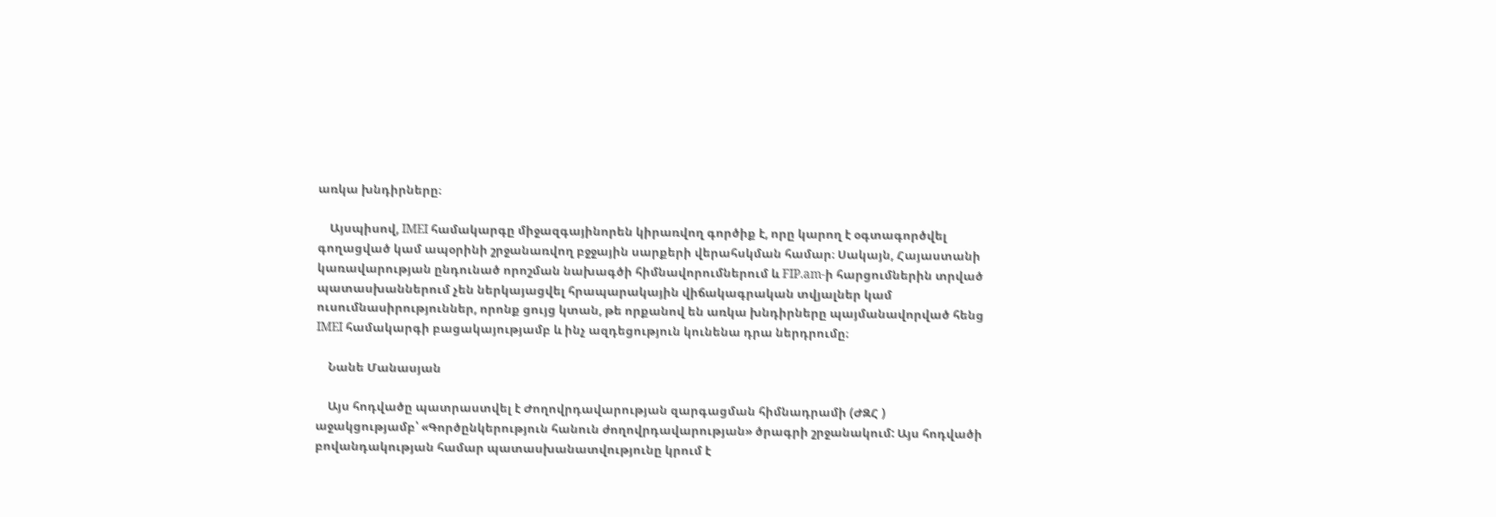առկա խնդիրները։

    Այսպիսով, IMEI համակարգը միջազգայինորեն կիրառվող գործիք է, որը կարող է օգտագործվել գողացված կամ ապօրինի շրջանառվող բջջային սարքերի վերահսկման համար։ Սակայն, Հայաստանի կառավարության ընդունած որոշման նախագծի հիմնավորումներում և FIP.am-ի հարցումներին տրված պատասխաններում չեն ներկայացվել հրապարակային վիճակագրական տվյալներ կամ ուսումնասիրություններ, որոնք ցույց կտան, թե որքանով են առկա խնդիրները պայմանավորված հենց IMEI համակարգի բացակայությամբ և ինչ ազդեցություն կունենա դրա ներդրումը։

    Նանե Մանասյան

    Այս հոդվածը պատրաստվել է Ժողովրդավարության զարգացման հիմնադրամի (ԺԶՀ ) աջակցությամբ՝ «Գործընկերություն հանուն ժողովրդավարության» ծրագրի շրջանակում: Այս հոդվածի բովանդակության համար պատասխանատվությունը կրում է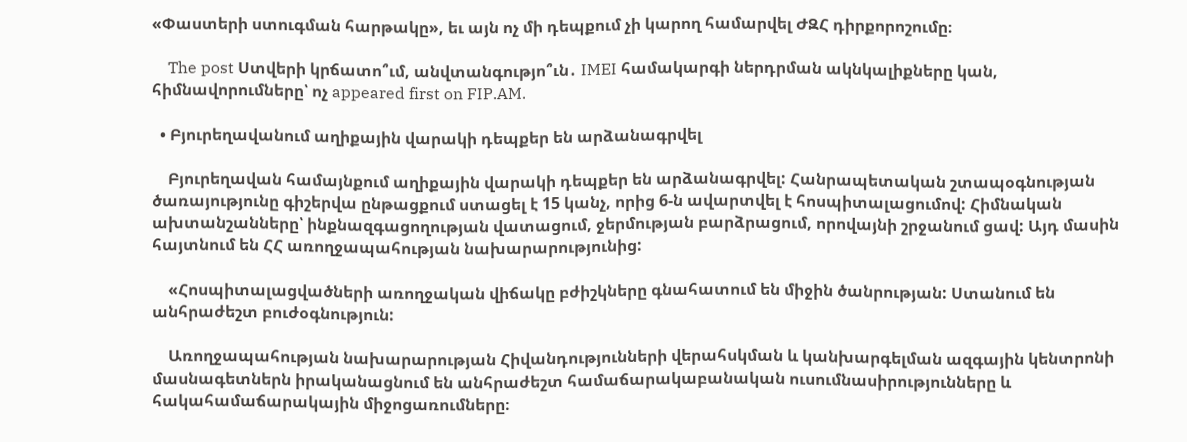«Փաստերի ստուգման հարթակը», եւ այն ոչ մի դեպքում չի կարող համարվել ԺԶՀ դիրքորոշումը։

    The post Ստվերի կրճատո՞ւմ, անվտանգությո՞ւն․ IMEI համակարգի ներդրման ակնկալիքները կան, հիմնավորումները՝ ոչ appeared first on FIP.AM.

  • Բյուրեղավանում աղիքային վարակի դեպքեր են արձանագրվել

    Բյուրեղավան համայնքում աղիքային վարակի դեպքեր են արձանագրվել: Հանրապետական շտապօգնության ծառայությունը գիշերվա ընթացքում ստացել է 15 կանչ, որից 6-ն ավարտվել է հոսպիտալացումով: Հիմնական ախտանշանները՝ ինքնազգացողության վատացում, ջերմության բարձրացում, որովայնի շրջանում ցավ: Այդ մասին հայտնում են ՀՀ առողջապահության նախարարությունից:

    «Հոսպիտալացվածների առողջական վիճակը բժիշկները գնահատում են միջին ծանրության: Ստանում են անհրաժեշտ բուժօգնություն:

    Առողջապահության նախարարության Հիվանդությունների վերահսկման և կանխարգելման ազգային կենտրոնի մասնագետներն իրականացնում են անհրաժեշտ համաճարակաբանական ուսումնասիրությունները և հակահամաճարակային միջոցառումները։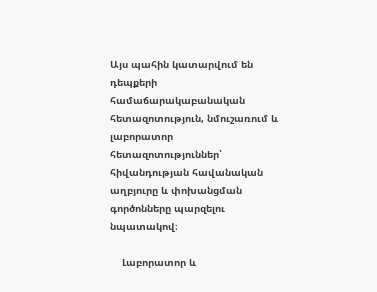Այս պահին կատարվում են դեպքերի համաճարակաբանական հետազոտություն, նմուշառում և լաբորատոր հետազոտություններ՝ հիվանդության հավանական աղբյուրը և փոխանցման գործոնները պարզելու նպատակով։

    Լաբորատոր և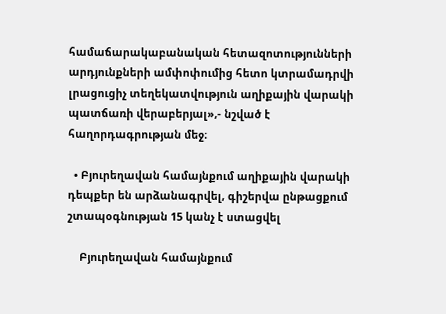համաճարակաբանական հետազոտությունների արդյունքների ամփոփումից հետո կտրամադրվի լրացուցիչ տեղեկատվություն աղիքային վարակի պատճառի վերաբերյալ»,- նշված է հաղորդագրության մեջ։

  • Բյուրեղավան համայնքում աղիքային վարակի դեպքեր են արձանագրվել, գիշերվա ընթացքում շտապօգնության 15 կանչ է ստացվել

    Բյուրեղավան համայնքում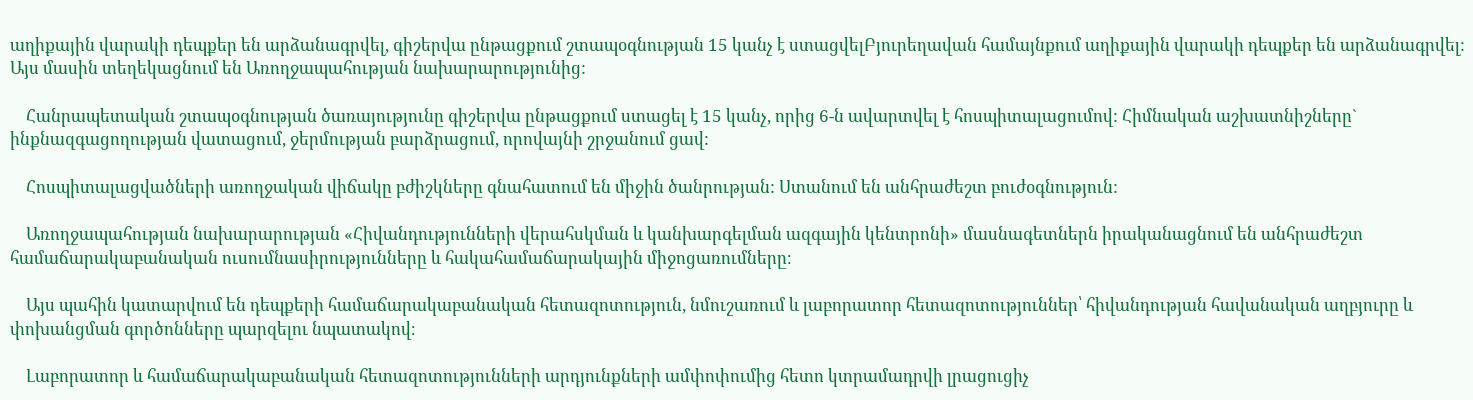աղիքային վարակի դեպքեր են արձանագրվել, գիշերվա ընթացքում շտապօգնության 15 կանչ է ստացվելԲյուրեղավան համայնքում աղիքային վարակի դեպքեր են արձանագրվել: Այս մասին տեղեկացնում են Առողջապահության նախարարությունից:

    Հանրապետական շտապօգնության ծառայությունը գիշերվա ընթացքում ստացել է 15 կանչ, որից 6-ն ավարտվել է հոսպիտալացումով: Հիմնական աշխատնիշները` ինքնազգացողության վատացում, ջերմության բարձրացում, որովայնի շրջանում ցավ:

    Հոսպիտալացվածների առողջական վիճակը բժիշկները գնահատում են միջին ծանրության: Ստանում են անհրաժեշտ բուժօգնություն:

    Առողջապահության նախարարության «Հիվանդությունների վերահսկման և կանխարգելման ազգային կենտրոնի» մասնագետներն իրականացնում են անհրաժեշտ համաճարակաբանական ուսումնասիրությունները և հակահամաճարակային միջոցառումները։

    Այս պահին կատարվում են դեպքերի համաճարակաբանական հետազոտություն, նմուշառում և լաբորատոր հետազոտություններ՝ հիվանդության հավանական աղբյուրը և փոխանցման գործոնները պարզելու նպատակով։

    Լաբորատոր և համաճարակաբանական հետազոտությունների արդյունքների ամփոփումից հետո կտրամադրվի լրացուցիչ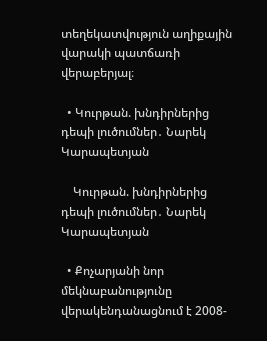տեղեկատվություն աղիքային վարակի պատճառի վերաբերյալ։

  • Կուրթան. խնդիրներից դեպի լուծումներ․ Նարեկ Կարապետյան

    Կուրթան. խնդիրներից դեպի լուծումներ․ Նարեկ Կարապետյան

  • Քոչարյանի նոր մեկնաբանությունը վերակենդանացնում է 2008-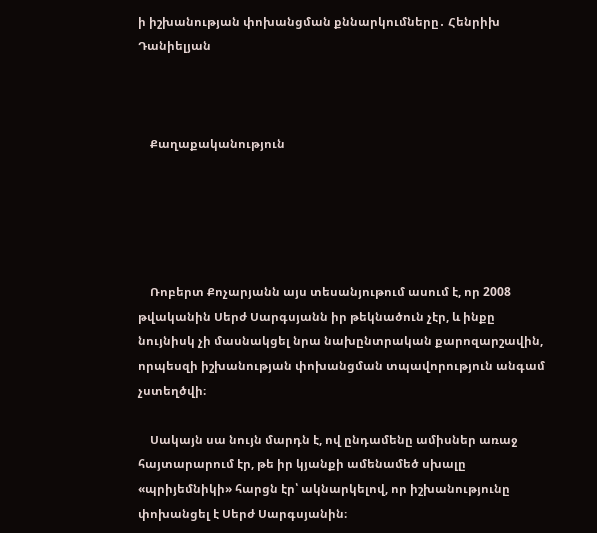ի իշխանության փոխանցման քննարկումները․ Հենրիխ Դանիելյան



    Քաղաքականություն





    Ռոբերտ Քոչարյանն այս տեսանյութում ասում է, որ 2008 թվականին Սերժ Սարգսյանն իր թեկնածուն չէր, և ինքը նույնիսկ չի մասնակցել նրա նախընտրական քարոզարշավին, որպեսզի իշխանության փոխանցման տպավորություն անգամ չստեղծվի։

    Սակայն սա նույն մարդն է, ով ընդամենը ամիսներ առաջ հայտարարում էր, թե իր կյանքի ամենամեծ սխալը «պրիյեմնիկի» հարցն էր՝ ակնարկելով, որ իշխանությունը փոխանցել է Սերժ Սարգսյանին։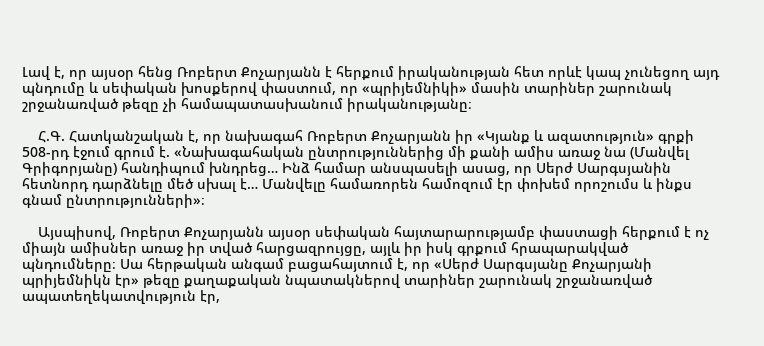Լավ է, որ այսօր հենց Ռոբերտ Քոչարյանն է հերքում իրականության հետ որևէ կապ չունեցող այդ պնդումը և սեփական խոսքերով փաստում, որ «պրիյեմնիկի» մասին տարիներ շարունակ շրջանառված թեզը չի համապատասխանում իրականությանը։

    Հ.Գ. Հատկանշական է, որ նախագահ Ռոբերտ Քոչարյանն իր «Կյանք և ազատություն» գրքի 508-րդ էջում գրում է. «Նախագահական ընտրություններից մի քանի ամիս առաջ նա (Մանվել Գրիգորյանը) հանդիպում խնդրեց… Ինձ համար անսպասելի ասաց, որ Սերժ Սարգսյանին հետնորդ դարձնելը մեծ սխալ է… Մանվելը համառորեն համոզում էր փոխեմ որոշումս և ինքս գնամ ընտրությունների»։

    Այսպիսով, Ռոբերտ Քոչարյանն այսօր սեփական հայտարարությամբ փաստացի հերքում է ոչ միայն ամիսներ առաջ իր տված հարցազրույցը, այլև իր իսկ գրքում հրապարակված պնդումները։ Սա հերթական անգամ բացահայտում է, որ «Սերժ Սարգսյանը Քոչարյանի պրիյեմնիկն էր» թեզը քաղաքական նպատակներով տարիներ շարունակ շրջանառված ապատեղեկատվություն էր,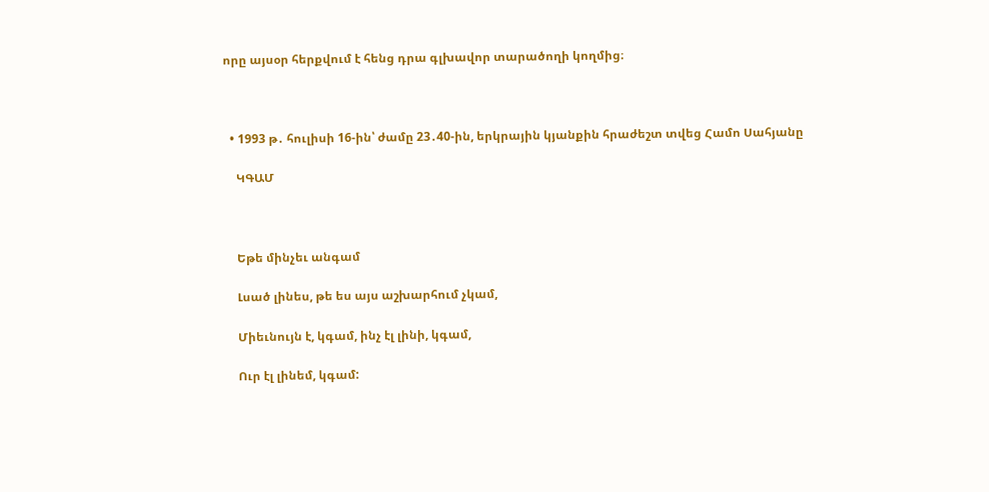որը այսօր հերքվում է հենց դրա գլխավոր տարածողի կողմից։



  • 1993 թ․ հուլիսի 16-ին՝ ժամը 23․40-ին, երկրային կյանքին հրաժեշտ տվեց Համո Սահյանը

    ԿԳԱՄ



    Եթե մինչեւ անգամ

    Լսած լինես, թե ես այս աշխարհում չկամ,

    Միեւնույն է, կգամ, ինչ էլ լինի, կգամ,

    Ուր էլ լինեմ, կգամ: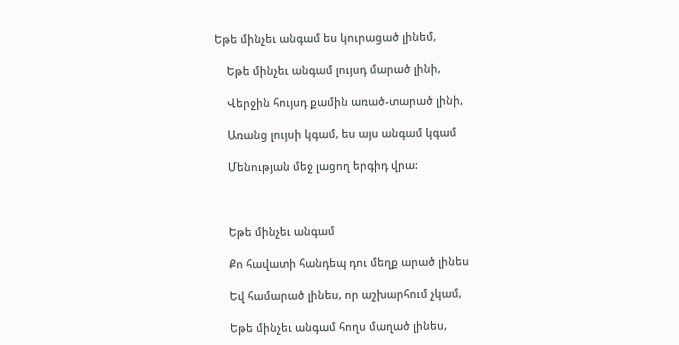Եթե մինչեւ անգամ ես կուրացած լինեմ,

    Եթե մինչեւ անգամ լույսդ մարած լինի,

    Վերջին հույսդ քամին առած-տարած լինի,

    Առանց լույսի կգամ, ես այս անգամ կգամ

    Մենության մեջ լացող երգիդ վրա:



    Եթե մինչեւ անգամ

    Քո հավատի հանդեպ դու մեղք արած լինես

    Եվ համարած լինես, որ աշխարհում չկամ,

    Եթե մինչեւ անգամ հողս մաղած լինես,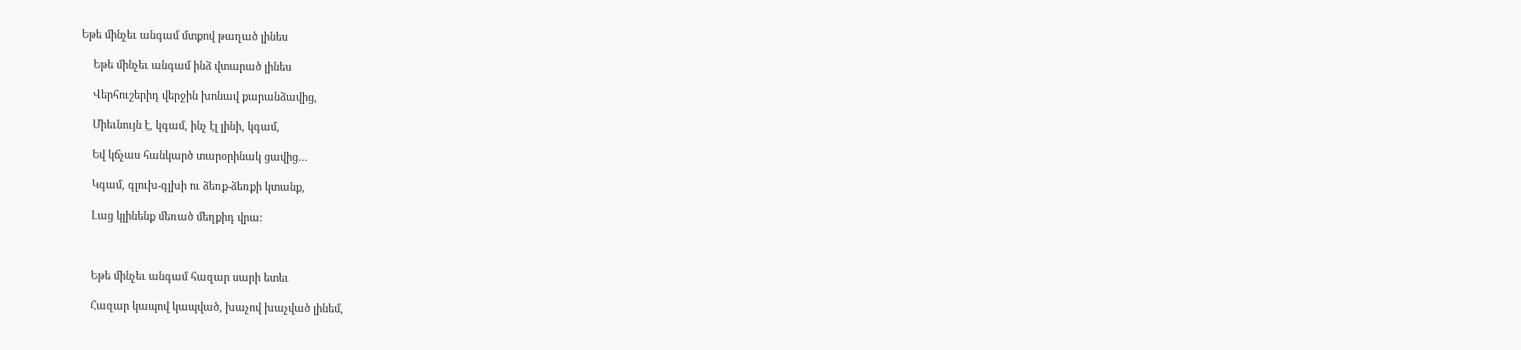Եթե մինչեւ անգամ մտքով թաղած լինես

    Եթե մինչեւ անգամ ինձ վտարած լինես

    Վերհուշերիդ վերջին խոնավ քարանձավից,

    Միեւնույն է, կգամ, ինչ էլ լինի, կգամ,

    Եվ կճչաս հանկարծ տարօրինակ ցավից…

    Կգամ, գլուխ-գլխի ու ձեռք-ձեռքի կտանք,

    Լաց կլինենք մեռած մեղքիդ վրա:



    Եթե մինչեւ անգամ հազար սարի ետեւ

    Հազար կապով կապված, խաչով խաչված լինեմ,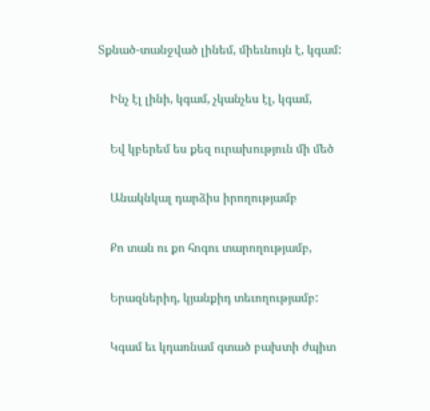Տքնած-տանջված լինեմ, միեւնույն է, կգամ:

    Ինչ էլ լինի, կգամ, չկանչես էլ, կգամ,

    Եվ կբերեմ ես քեզ ուրախություն մի մեծ

    Անակնկալ դարձիս իրողությամբ

    Քո տան ու քո հոգու տարողությամբ,

    Երազներիդ, կյանքիդ տեւողությամբ:

    Կգամ եւ կդառնամ գտած բախտի ժպիտ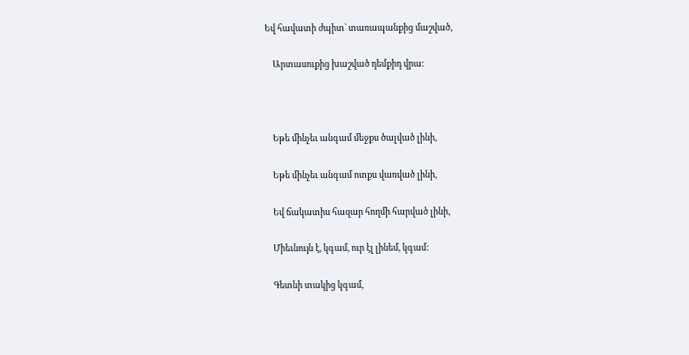Եվ հավատի ժպիտ` տառապանքից մաշված,

    Արտասուքից խաշված դեմքիդ վրա:



    Եթե մինչեւ անգամ մեջքս ծալված լինի,

    Եթե մինչեւ անգամ ոտքս վառված լինի,

    Եվ ճակատիս հազար հողմի հարված լինի,

    Միեւնույն է, կգամ, ուր էլ լինեմ, կգամ:

    Գետնի տակից կգամ,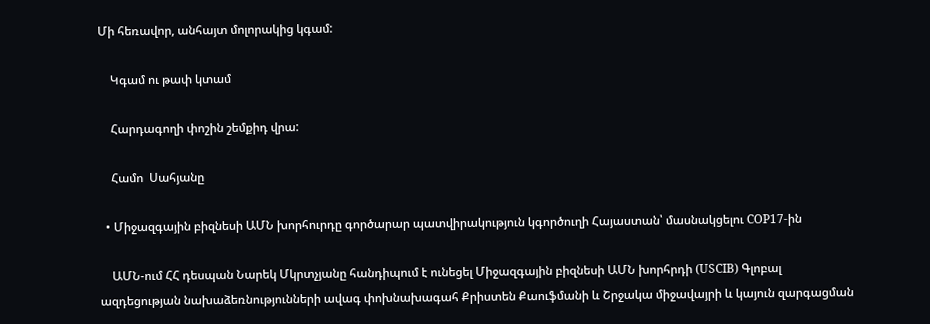Մի հեռավոր, անհայտ մոլորակից կգամ:

    Կգամ ու թափ կտամ

    Հարդագողի փոշին շեմքիդ վրա:

    Համո  Սահյանը

  • Միջազգային բիզնեսի ԱՄՆ խորհուրդը գործարար պատվիրակություն կգործուղի Հայաստան՝ մասնակցելու COP17-ին

    ԱՄՆ-ում ՀՀ դեսպան Նարեկ Մկրտչյանը հանդիպում է ունեցել Միջազգային բիզնեսի ԱՄՆ խորհրդի (USCIB) Գլոբալ ազդեցության նախաձեռնությունների ավագ փոխնախագահ Քրիստեն Քաուֆմանի և Շրջակա միջավայրի և կայուն զարգացման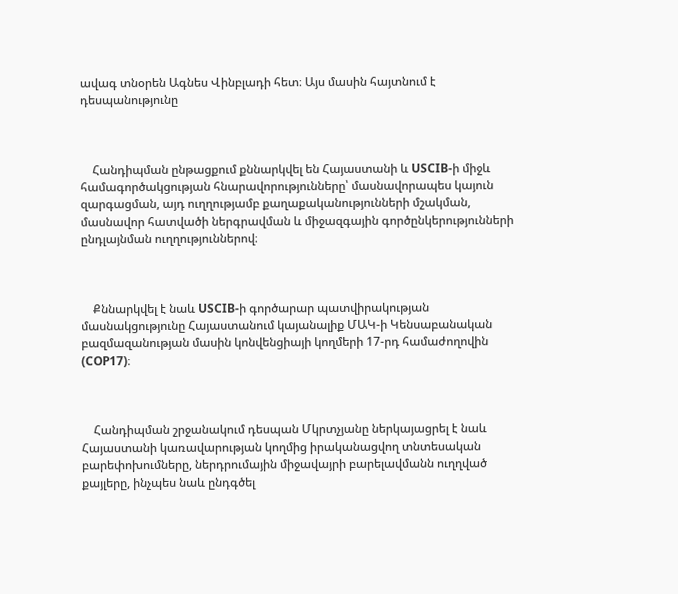ավագ տնօրեն Ագնես Վինբլադի հետ։ Այս մասին հայտնում է դեսպանությունը



    Հանդիպման ընթացքում քննարկվել են Հայաստանի և USCIB-ի միջև համագործակցության հնարավորությունները՝ մասնավորապես կայուն զարգացման, այդ ուղղությամբ քաղաքականությունների մշակման, մասնավոր հատվածի ներգրավման և միջազգային գործընկերությունների ընդլայնման ուղղություններով։



    Քննարկվել է նաև USCIB-ի գործարար պատվիրակության մասնակցությունը Հայաստանում կայանալիք ՄԱԿ-ի Կենսաբանական բազմազանության մասին կոնվենցիայի կողմերի 17-րդ համաժողովին (COP17)։



    Հանդիպման շրջանակում դեսպան Մկրտչյանը ներկայացրել է նաև Հայաստանի կառավարության կողմից իրականացվող տնտեսական բարեփոխումները, ներդրումային միջավայրի բարելավմանն ուղղված քայլերը, ինչպես նաև ընդգծել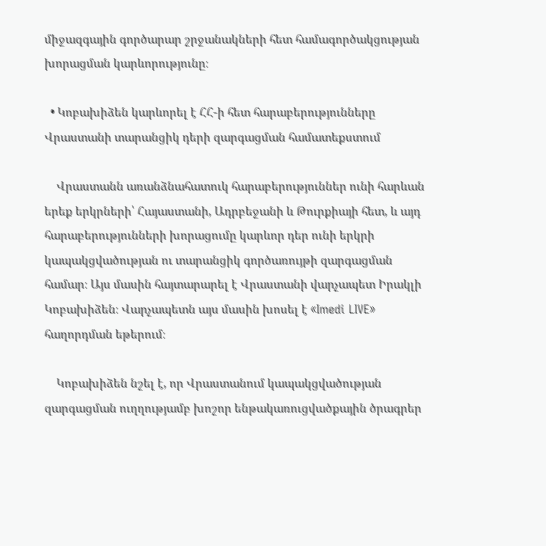միջազգային գործարար շրջանակների հետ համագործակցության խորացման կարևորությունը։

  • Կոբախիձեն կարևորել է ՀՀ-ի հետ հարաբերությունները Վրաստանի տարանցիկ դերի զարգացման համատեքստում

    Վրաստանն առանձնահատուկ հարաբերություններ ունի հարևան երեք երկրների՝ Հայաստանի, Ադրբեջանի և Թուրքիայի հետ, և այդ հարաբերությունների խորացումը կարևոր դեր ունի երկրի կապակցվածության ու տարանցիկ գործառույթի զարգացման համար։ Այս մասին հայտարարել է Վրաստանի վարչապետ Իրակլի Կոբախիձեն։ Վարչապետն այս մասին խոսել է «Imedi LIVE» հաղորդման եթերում։

    Կոբախիձեն նշել է, որ Վրաստանում կապակցվածության զարգացման ուղղությամբ խոշոր ենթակառուցվածքային ծրագրեր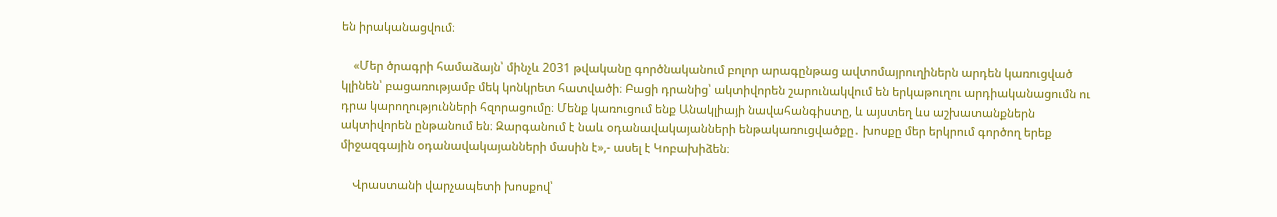են իրականացվում։

    «Մեր ծրագրի համաձայն՝ մինչև 2031 թվականը գործնականում բոլոր արագընթաց ավտոմայրուղիներն արդեն կառուցված կլինեն՝ բացառությամբ մեկ կոնկրետ հատվածի։ Բացի դրանից՝ ակտիվորեն շարունակվում են երկաթուղու արդիականացումն ու դրա կարողությունների հզորացումը։ Մենք կառուցում ենք Անակլիայի նավահանգիստը, և այստեղ ևս աշխատանքներն ակտիվորեն ընթանում են։ Զարգանում է նաև օդանավակայանների ենթակառուցվածքը․ խոսքը մեր երկրում գործող երեք միջազգային օդանավակայանների մասին է»,- ասել է Կոբախիձեն։

    Վրաստանի վարչապետի խոսքով՝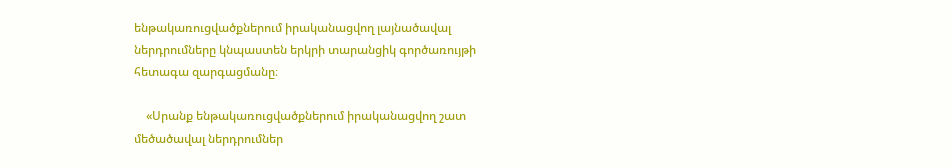ենթակառուցվածքներում իրականացվող լայնածավալ ներդրումները կնպաստեն երկրի տարանցիկ գործառույթի հետագա զարգացմանը։

    «Սրանք ենթակառուցվածքներում իրականացվող շատ մեծածավալ ներդրումներ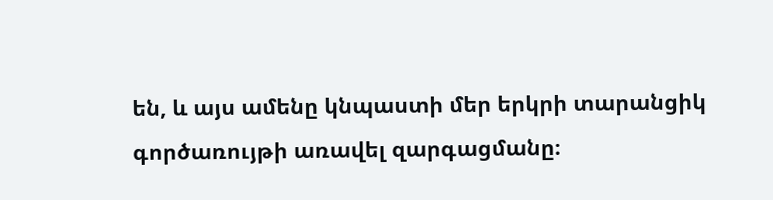են, և այս ամենը կնպաստի մեր երկրի տարանցիկ գործառույթի առավել զարգացմանը։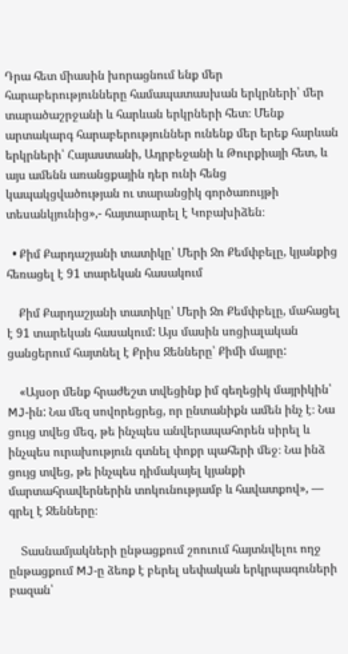Դրա հետ միասին խորացնում ենք մեր հարաբերությունները համապատասխան երկրների՝ մեր տարածաշրջանի և հարևան երկրների հետ։ Մենք արտակարգ հարաբերություններ ունենք մեր երեք հարևան երկրների՝ Հայաստանի, Ադրբեջանի և Թուրքիայի հետ, և այս ամենն առանցքային դեր ունի հենց կապակցվածության ու տարանցիկ գործառույթի տեսանկյունից»,- հայտարարել է Կոբախիձեն։

  • Քիմ Քարդաշյանի տատիկը՝ Մերի Ջո Քեմփբելը, կյանքից հեռացել է 91 տարեկան հասակում

    Քիմ Քարդաշյանի տատիկը՝ Մերի Ջո Քեմփբելը, մահացել է 91 տարեկան հասակում: Այս մասին սոցիալական ցանցերում հայտնել է Քրիս Ջենները՝ Քիմի մայրը:

    «Այսօր մենք հրաժեշտ տվեցինք իմ գեղեցիկ մայրիկին՝ MJ-ին: Նա մեզ սովորեցրեց, որ ընտանիքն ամեն ինչ է։ Նա ցույց տվեց մեզ, թե ինչպես անվերապահորեն սիրել և ինչպես ուրախություն գտնել փոքր պահերի մեջ։ Նա ինձ ցույց տվեց, թե ինչպես դիմակայել կյանքի մարտահրավերներին տոկունությամբ և հավատքով», — գրել է Ջենները։

    Տասնամյակների ընթացքում շոուում հայտնվելու ողջ ընթացքում MJ-ը ձեռք է բերել սեփական երկրպագուների բազան՝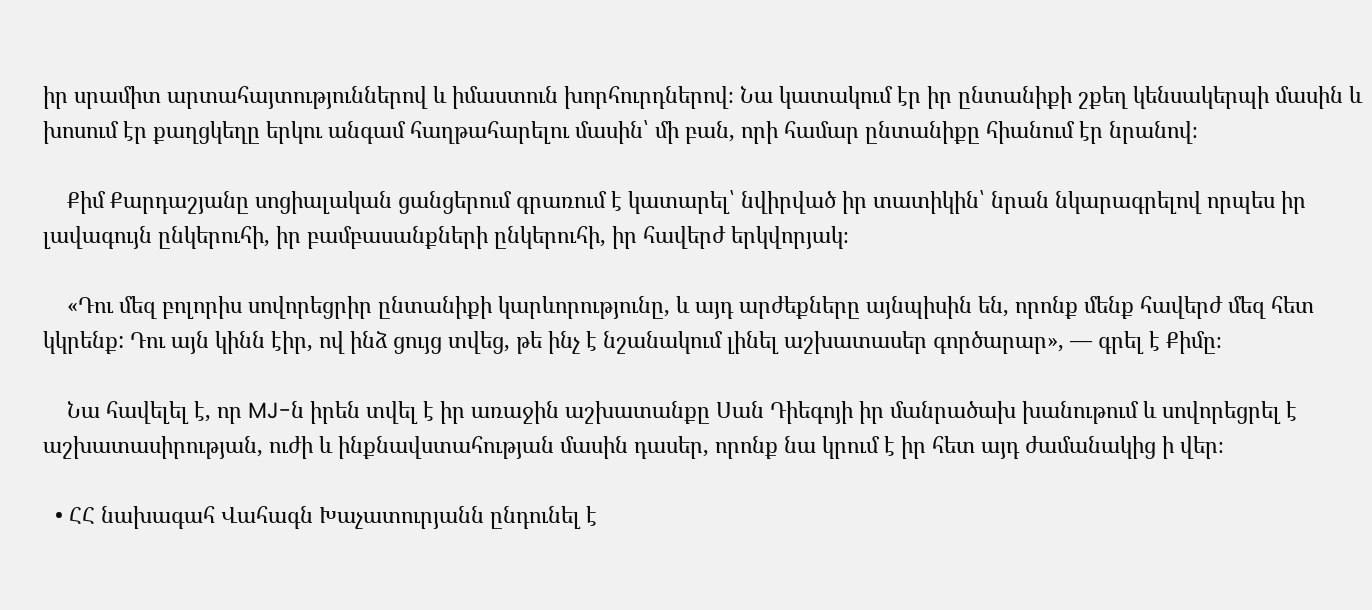իր սրամիտ արտահայտություններով և իմաստուն խորհուրդներով։ Նա կատակում էր իր ընտանիքի շքեղ կենսակերպի մասին և խոսում էր քաղցկեղը երկու անգամ հաղթահարելու մասին՝ մի բան, որի համար ընտանիքը հիանում էր նրանով։

    Քիմ Քարդաշյանը սոցիալական ցանցերում գրառում է կատարել՝ նվիրված իր տատիկին՝ նրան նկարագրելով որպես իր լավագույն ընկերուհի, իր բամբասանքների ընկերուհի, իր հավերժ երկվորյակ։

    «Դու մեզ բոլորիս սովորեցրիր ընտանիքի կարևորությունը, և այդ արժեքները այնպիսին են, որոնք մենք հավերժ մեզ հետ կկրենք: Դու այն կինն էիր, ով ինձ ցույց տվեց, թե ինչ է նշանակում լինել աշխատասեր գործարար», — գրել է Քիմը։

    Նա հավելել է, որ MJ-ն իրեն տվել է իր առաջին աշխատանքը Սան Դիեգոյի իր մանրածախ խանութում և սովորեցրել է աշխատասիրության, ուժի և ինքնավստահության մասին դասեր, որոնք նա կրում է իր հետ այդ ժամանակից ի վեր։

  • ՀՀ նախագահ Վահագն Խաչատուրյանն ընդունել է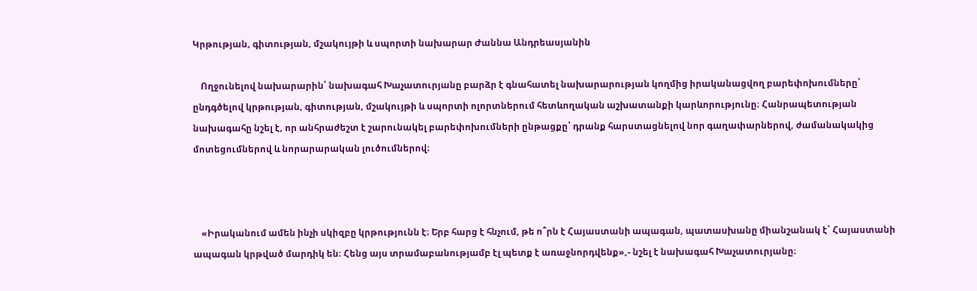Կրթության, գիտության, մշակույթի և սպորտի նախարար Ժաննա Անդրեասյանին

    Ողջունելով նախարարին՝ նախագահ Խաչատուրյանը բարձր է գնահատել նախարարության կողմից իրականացվող բարեփոխումները՝ ընդգծելով կրթության, գիտության, մշակույթի և սպորտի ոլորտներում հետևողական աշխատանքի կարևորությունը։ Հանրապետության նախագահը նշել է, որ անհրաժեշտ է շարունակել բարեփոխումների ընթացքը՝ դրանք հարստացնելով նոր գաղափարներով, ժամանակակից մոտեցումներով և նորարարական լուծումներով։



    «Իրականում ամեն ինչի սկիզբը կրթությունն է։ Երբ հարց է հնչում, թե ո՞րն է Հայաստանի ապագան, պատասխանը միանշանակ է՝ Հայաստանի ապագան կրթված մարդիկ են։ Հենց այս տրամաբանությամբ էլ պետք է առաջնորդվենք»,- նշել է նախագահ Խաչատուրյանը։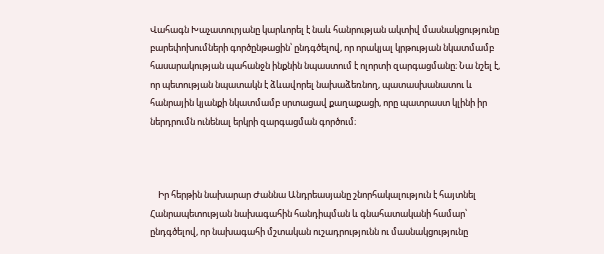Վահագն Խաչատուրյանը կարևորել է նաև հանրության ակտիվ մասնակցությունը բարեփոխումների գործընթացին՝ ընդգծելով, որ որակյալ կրթության նկատմամբ հասարակության պահանջն ինքնին նպաստում է ոլորտի զարգացմանը։ Նա նշել է, որ պետության նպատակն է ձևավորել նախաձեռնող, պատասխանատու և հանրային կյանքի նկատմամբ սրտացավ քաղաքացի, որը պատրաստ կլինի իր ներդրումն ունենալ երկրի զարգացման գործում։



    Իր հերթին նախարար Ժաննա Անդրեասյանը շնորհակալություն է հայտնել Հանրապետության նախագահին հանդիպման և գնահատականի համար՝ ընդգծելով, որ նախագահի մշտական ուշադրությունն ու մասնակցությունը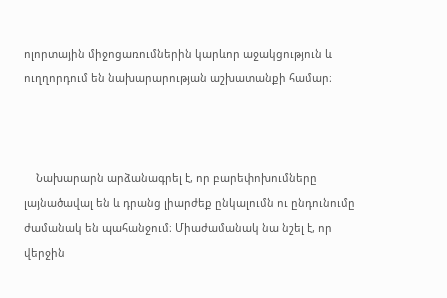ոլորտային միջոցառումներին կարևոր աջակցություն և ուղղորդում են նախարարության աշխատանքի համար։



    Նախարարն արձանագրել է, որ բարեփոխումները լայնածավալ են և դրանց լիարժեք ընկալումն ու ընդունումը ժամանակ են պահանջում։ Միաժամանակ նա նշել է, որ վերջին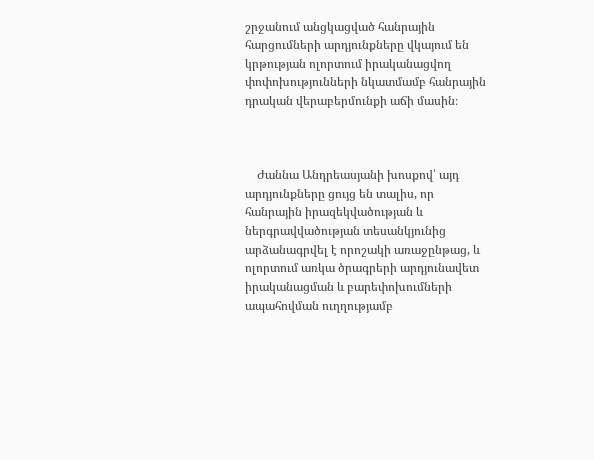շրջանում անցկացված հանրային հարցումների արդյունքները վկայում են կրթության ոլորտում իրականացվող փոփոխությունների նկատմամբ հանրային դրական վերաբերմունքի աճի մասին։



    Ժաննա Անդրեասյանի խոսքով՝ այդ արդյունքները ցույց են տալիս, որ հանրային իրազեկվածության և ներգրավվածության տեսանկյունից արձանագրվել է որոշակի առաջընթաց, և ոլորտում առկա ծրագրերի արդյունավետ իրականացման և բարեփոխումների ապահովման ուղղությամբ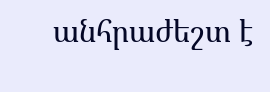անհրաժեշտ է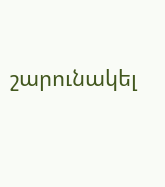շարունակել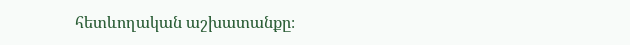հետևողական աշխատանքը։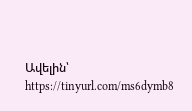Ավելին՝ https://tinyurl.com/ms6dymb8